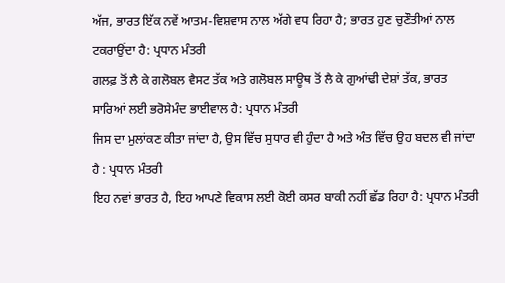ਅੱਜ, ਭਾਰਤ ਇੱਕ ਨਵੇਂ ਆਤਮ-ਵਿਸ਼ਵਾਸ ਨਾਲ ਅੱਗੇ ਵਧ ਰਿਹਾ ਹੈ; ਭਾਰਤ ਹੁਣ ਚੁਣੌਤੀਆਂ ਨਾਲ ਟਕਰਾਉਂਦਾ ਹੈ: ਪ੍ਰਧਾਨ ਮੰਤਰੀ
ਗਲਫ਼ ਤੋਂ ਲੈ ਕੇ ਗਲੋਬਲ ਵੈਸਟ ਤੱਕ ਅਤੇ ਗਲੋਬਲ ਸਾਊਥ ਤੋਂ ਲੈ ਕੇ ਗੁਆਂਢੀ ਦੇਸ਼ਾਂ ਤੱਕ, ਭਾਰਤ ਸਾਰਿਆਂ ਲਈ ਭਰੋਸੇਮੰਦ ਭਾਈਵਾਲ ਹੈ: ਪ੍ਰਧਾਨ ਮੰਤਰੀ
ਜਿਸ ਦਾ ਮੁਲਾਂਕਣ ਕੀਤਾ ਜਾਂਦਾ ਹੈ, ਉਸ ਵਿੱਚ ਸੁਧਾਰ ਵੀ ਹੁੰਦਾ ਹੈ ਅਤੇ ਅੰਤ ਵਿੱਚ ਉਹ ਬਦਲ ਵੀ ਜਾਂਦਾ ਹੈ : ਪ੍ਰਧਾਨ ਮੰਤਰੀ
ਇਹ ਨਵਾਂ ਭਾਰਤ ਹੈ, ਇਹ ਆਪਣੇ ਵਿਕਾਸ ਲਈ ਕੋਈ ਕਸਰ ਬਾਕੀ ਨਹੀਂ ਛੱਡ ਰਿਹਾ ਹੈ: ਪ੍ਰਧਾਨ ਮੰਤਰੀ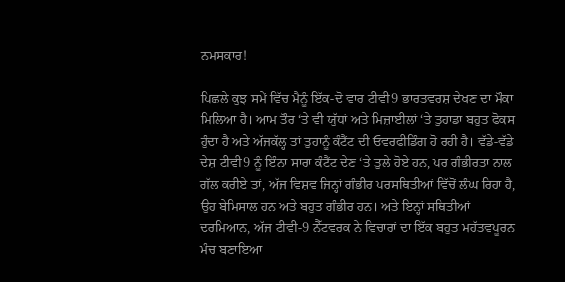ਨਮਸਕਾਰ!

ਪਿਛਲੇ ਕੁਝ ਸਮੇਂ ਵਿੱਚ ਮੈਨੂੰ ਇੱਕ-ਦੋ ਵਾਰ ਟੀਵੀ9 ਭਾਰਤਵਰਸ਼ ਦੇਖਣ ਦਾ ਮੌਕਾ ਮਿਲਿਆ ਹੈ। ਆਮ ਤੌਰ ‘ਤੇ ਵੀ ਯੁੱਧਾਂ ਅਤੇ ਮਿਜ਼ਾਈਲਾਂ ‘ਤੇ ਤੁਹਾਡਾ ਬਹੁਤ ਫੋਕਸ ਹੁੰਦਾ ਹੈ ਅਤੇ ਅੱਜਕੱਲ੍ਹ ਤਾਂ ਤੁਹਾਨੂੰ ਕੰਟੈਂਟ ਦੀ ਓਵਰਫੀਡਿੰਗ ਹੋ ਰਹੀ ਹੈ। ਵੱਡੇ-ਵੱਡੇ ਦੇਸ਼ ਟੀਵੀ9 ਨੂੰ ਇੰਨਾ ਸਾਰਾ ਕੰਟੈਂਟ ਦੇਣ ‘ਤੇ ਤੁਲੇ ਹੋਏ ਹਨ, ਪਰ ਗੰਭੀਰਤਾ ਨਾਲ ਗੱਲ ਕਰੀਏ ਤਾਂ, ਅੱਜ ਵਿਸ਼ਵ ਜਿਨ੍ਹਾਂ ਗੰਭੀਰ ਪਰਸਥਿਤੀਆਂ ਵਿੱਚੋਂ ਲੰਘ ਰਿਹਾ ਹੈ, ਉਹ ਬੇਮਿਸਾਲ ਹਨ ਅਤੇ ਬਹੁਤ ਗੰਭੀਰ ਹਨ। ਅਤੇ ਇਨ੍ਹਾਂ ਸਥਿਤੀਆਂ ਦਰਮਿਆਨ, ਅੱਜ ਟੀਵੀ-9 ਨੈੱਟਵਰਕ ਨੇ ਵਿਚਾਰਾਂ ਦਾ ਇੱਕ ਬਹੁਤ ਮਹੱਤਵਪੂਰਨ ਮੰਚ ਬਣਾਇਆ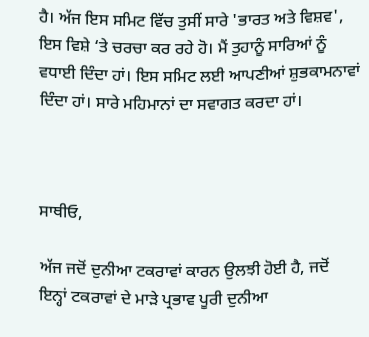ਹੈ। ਅੱਜ ਇਸ ਸਮਿਟ ਵਿੱਚ ਤੁਸੀਂ ਸਾਰੇ 'ਭਾਰਤ ਅਤੇ ਵਿਸ਼ਵ', ਇਸ ਵਿਸ਼ੇ ‘ਤੇ ਚਰਚਾ ਕਰ ਰਹੇ ਹੋ। ਮੈਂ ਤੁਹਾਨੂੰ ਸਾਰਿਆਂ ਨੂੰ ਵਧਾਈ ਦਿੰਦਾ ਹਾਂ। ਇਸ ਸਮਿਟ ਲਈ ਆਪਣੀਆਂ ਸ਼ੁਭਕਾਮਨਾਵਾਂ ਦਿੰਦਾ ਹਾਂ। ਸਾਰੇ ਮਹਿਮਾਨਾਂ ਦਾ ਸਵਾਗਤ ਕਰਦਾ ਹਾਂ।



ਸਾਥੀਓ,

ਅੱਜ ਜਦੋਂ ਦੁਨੀਆ ਟਕਰਾਵਾਂ ਕਾਰਨ ਉਲਝੀ ਹੋਈ ਹੈ, ਜਦੋਂ ਇਨ੍ਹਾਂ ਟਕਰਾਵਾਂ ਦੇ ਮਾੜੇ ਪ੍ਰਭਾਵ ਪੂਰੀ ਦੁਨੀਆ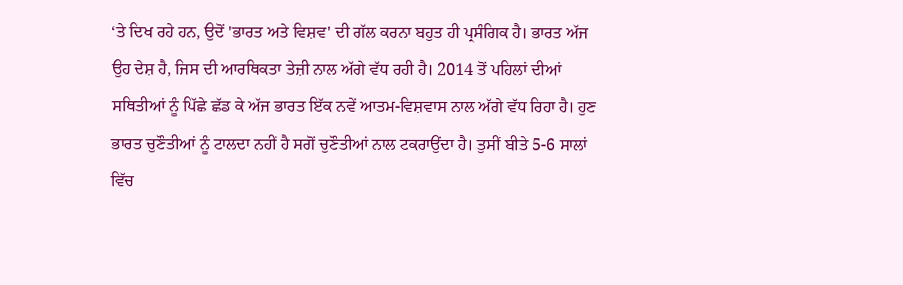‘ਤੇ ਦਿਖ ਰਹੇ ਹਨ, ਉਦੋਂ 'ਭਾਰਤ ਅਤੇ ਵਿਸ਼ਵ' ਦੀ ਗੱਲ ਕਰਨਾ ਬਹੁਤ ਹੀ ਪ੍ਰਸੰਗਿਕ ਹੈ। ਭਾਰਤ ਅੱਜ ਉਹ ਦੇਸ਼ ਹੈ, ਜਿਸ ਦੀ ਆਰਥਿਕਤਾ ਤੇਜ਼ੀ ਨਾਲ ਅੱਗੇ ਵੱਧ ਰਹੀ ਹੈ। 2014 ਤੋਂ ਪਹਿਲਾਂ ਦੀਆਂ ਸਥਿਤੀਆਂ ਨੂੰ ਪਿੱਛੇ ਛੱਡ ਕੇ ਅੱਜ ਭਾਰਤ ਇੱਕ ਨਵੇਂ ਆਤਮ-ਵਿਸ਼ਵਾਸ ਨਾਲ ਅੱਗੇ ਵੱਧ ਰਿਹਾ ਹੈ। ਹੁਣ ਭਾਰਤ ਚੁਣੌਤੀਆਂ ਨੂੰ ਟਾਲਦਾ ਨਹੀਂ ਹੈ ਸਗੋਂ ਚੁਣੌਤੀਆਂ ਨਾਲ ਟਕਰਾਉਂਦਾ ਹੈ। ਤੁਸੀਂ ਬੀਤੇ 5-6 ਸਾਲਾਂ ਵਿੱਚ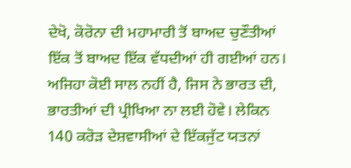ਦੇਖੋ, ਕੋਰੋਨਾ ਦੀ ਮਹਾਮਾਰੀ ਤੋਂ ਬਾਅਦ ਚੁਣੌਤੀਆਂ ਇੱਕ ਤੋਂ ਬਾਅਦ ਇੱਕ ਵੱਧਦੀਆਂ ਹੀ ਗਈਆਂ ਹਨ। ਅਜਿਹਾ ਕੋਈ ਸਾਲ ਨਹੀਂ ਹੈ, ਜਿਸ ਨੇ ਭਾਰਤ ਦੀ, ਭਾਰਤੀਆਂ ਦੀ ਪ੍ਰੀਖਿਆ ਨਾ ਲਈ ਹੋਵੇ। ਲੇਕਿਨ 140 ਕਰੋੜ ਦੇਸ਼ਵਾਸੀਆਂ ਦੇ ਇੱਕਜੁੱਟ ਯਤਨਾਂ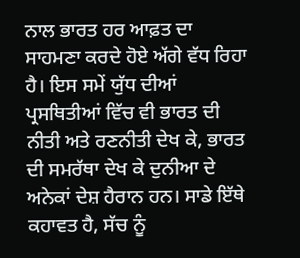ਨਾਲ ਭਾਰਤ ਹਰ ਆਫ਼ਤ ਦਾ ਸਾਹਮਣਾ ਕਰਦੇ ਹੋਏ ਅੱਗੇ ਵੱਧ ਰਿਹਾ ਹੈ। ਇਸ ਸਮੇਂ ਯੁੱਧ ਦੀਆਂ ਪ੍ਰਸਥਿਤੀਆਂ ਵਿੱਚ ਵੀ ਭਾਰਤ ਦੀ ਨੀਤੀ ਅਤੇ ਰਣਨੀਤੀ ਦੇਖ ਕੇ, ਭਾਰਤ ਦੀ ਸਮਰੱਥਾ ਦੇਖ ਕੇ ਦੁਨੀਆ ਦੇ ਅਨੇਕਾਂ ਦੇਸ਼ ਹੈਰਾਨ ਹਨ। ਸਾਡੇ ਇੱਥੇ ਕਹਾਵਤ ਹੈ, ਸੱਚ ਨੂੰ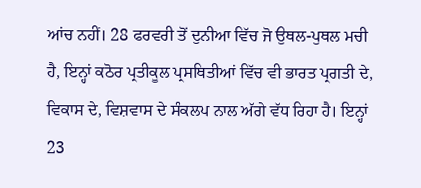ਆਂਚ ਨਹੀਂ। 28 ਫਰਵਰੀ ਤੋਂ ਦੁਨੀਆ ਵਿੱਚ ਜੋ ਉਥਲ-ਪੁਥਲ ਮਚੀ ਹੈ, ਇਨ੍ਹਾਂ ਕਠੋਰ ਪ੍ਰਤੀਕੂਲ ਪ੍ਰਸਥਿਤੀਆਂ ਵਿੱਚ ਵੀ ਭਾਰਤ ਪ੍ਰਗਤੀ ਦੇ, ਵਿਕਾਸ ਦੇ, ਵਿਸ਼ਵਾਸ ਦੇ ਸੰਕਲਪ ਨਾਲ ਅੱਗੇ ਵੱਧ ਰਿਹਾ ਹੈ। ਇਨ੍ਹਾਂ 23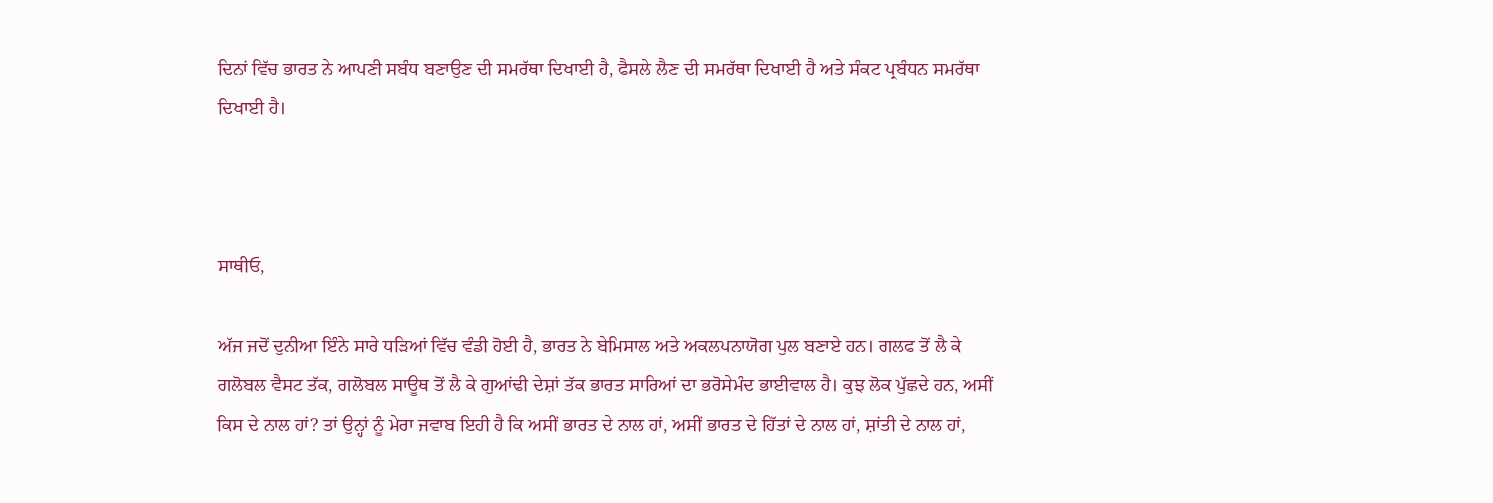ਦਿਨਾਂ ਵਿੱਚ ਭਾਰਤ ਨੇ ਆਪਣੀ ਸਬੰਧ ਬਣਾਉਣ ਦੀ ਸਮਰੱਥਾ ਦਿਖਾਈ ਹੈ, ਫੈਸਲੇ ਲੈਣ ਦੀ ਸਮਰੱਥਾ ਦਿਖਾਈ ਹੈ ਅਤੇ ਸੰਕਟ ਪ੍ਰਬੰਧਨ ਸਮਰੱਥਾ ਦਿਖਾਈ ਹੈ।



ਸਾਥੀਓ,

ਅੱਜ ਜਦੋਂ ਦੁਨੀਆ ਇੰਨੇ ਸਾਰੇ ਧੜਿਆਂ ਵਿੱਚ ਵੰਡੀ ਹੋਈ ਹੈ, ਭਾਰਤ ਨੇ ਬੇਮਿਸਾਲ ਅਤੇ ਅਕਲਪਨਾਯੋਗ ਪੁਲ ਬਣਾਏ ਹਨ। ਗਲਫ ਤੋਂ ਲੈ ਕੇ ਗਲੋਬਲ ਵੈਸਟ ਤੱਕ, ਗਲੋਬਲ ਸਾਊਥ ਤੋਂ ਲੈ ਕੇ ਗੁਆਂਢੀ ਦੇਸ਼ਾਂ ਤੱਕ ਭਾਰਤ ਸਾਰਿਆਂ ਦਾ ਭਰੋਸੇਮੰਦ ਭਾਈਵਾਲ ਹੈ। ਕੁਝ ਲੋਕ ਪੁੱਛਦੇ ਹਨ, ਅਸੀਂ ਕਿਸ ਦੇ ਨਾਲ ਹਾਂ? ਤਾਂ ਉਨ੍ਹਾਂ ਨੂੰ ਮੇਰਾ ਜਵਾਬ ਇਹੀ ਹੈ ਕਿ ਅਸੀਂ ਭਾਰਤ ਦੇ ਨਾਲ ਹਾਂ, ਅਸੀਂ ਭਾਰਤ ਦੇ ਹਿੱਤਾਂ ਦੇ ਨਾਲ ਹਾਂ, ਸ਼ਾਂਤੀ ਦੇ ਨਾਲ ਹਾਂ,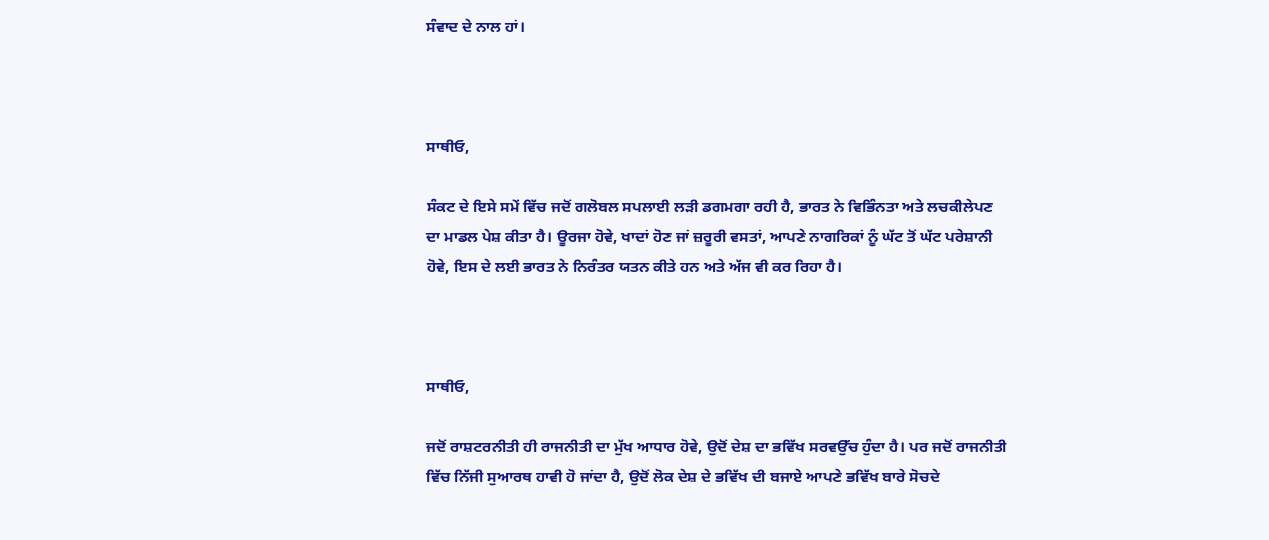ਸੰਵਾਦ ਦੇ ਨਾਲ ਹਾਂ।



ਸਾਥੀਓ,

ਸੰਕਟ ਦੇ ਇਸੇ ਸਮੇਂ ਵਿੱਚ ਜਦੋਂ ਗਲੋਬਲ ਸਪਲਾਈ ਲੜੀ ਡਗਮਗਾ ਰਹੀ ਹੈ, ਭਾਰਤ ਨੇ ਵਿਭਿੰਨਤਾ ਅਤੇ ਲਚਕੀਲੇਪਣ ਦਾ ਮਾਡਲ ਪੇਸ਼ ਕੀਤਾ ਹੈ। ਊਰਜਾ ਹੋਵੇ, ਖਾਦਾਂ ਹੋਣ ਜਾਂ ਜ਼ਰੂਰੀ ਵਸਤਾਂ, ਆਪਣੇ ਨਾਗਰਿਕਾਂ ਨੂੰ ਘੱਟ ਤੋਂ ਘੱਟ ਪਰੇਸ਼ਾਨੀ ਹੋਵੇ, ਇਸ ਦੇ ਲਈ ਭਾਰਤ ਨੇ ਨਿਰੰਤਰ ਯਤਨ ਕੀਤੇ ਹਨ ਅਤੇ ਅੱਜ ਵੀ ਕਰ ਰਿਹਾ ਹੈ।



ਸਾਥੀਓ,

ਜਦੋਂ ਰਾਸ਼ਟਰਨੀਤੀ ਹੀ ਰਾਜਨੀਤੀ ਦਾ ਮੁੱਖ ਆਧਾਰ ਹੋਵੇ, ਉਦੋਂ ਦੇਸ਼ ਦਾ ਭਵਿੱਖ ਸਰਵਉੱਚ ਹੁੰਦਾ ਹੈ। ਪਰ ਜਦੋਂ ਰਾਜਨੀਤੀ ਵਿੱਚ ਨਿੱਜੀ ਸੁਆਰਥ ਹਾਵੀ ਹੋ ਜਾਂਦਾ ਹੈ, ਉਦੋਂ ਲੋਕ ਦੇਸ਼ ਦੇ ਭਵਿੱਖ ਦੀ ਬਜਾਏ ਆਪਣੇ ਭਵਿੱਖ ਬਾਰੇ ਸੋਚਦੇ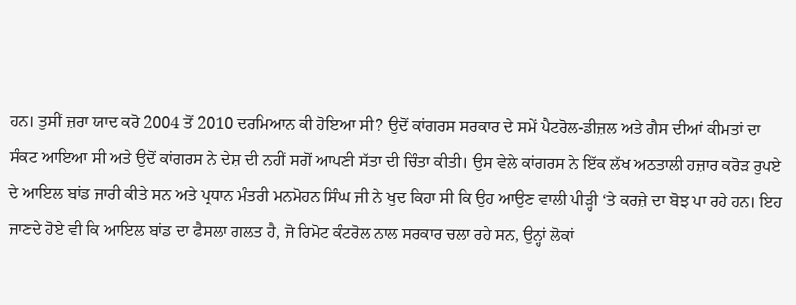ਹਨ। ਤੁਸੀਂ ਜ਼ਰਾ ਯਾਦ ਕਰੋ 2004 ਤੋਂ 2010 ਦਰਮਿਆਨ ਕੀ ਹੋਇਆ ਸੀ? ਉਦੋਂ ਕਾਂਗਰਸ ਸਰਕਾਰ ਦੇ ਸਮੇਂ ਪੈਟਰੋਲ-ਡੀਜ਼ਲ ਅਤੇ ਗੈਸ ਦੀਆਂ ਕੀਮਤਾਂ ਦਾ ਸੰਕਟ ਆਇਆ ਸੀ ਅਤੇ ਉਦੋਂ ਕਾਂਗਰਸ ਨੇ ਦੇਸ਼ ਦੀ ਨਹੀਂ ਸਗੋਂ ਆਪਣੀ ਸੱਤਾ ਦੀ ਚਿੰਤਾ ਕੀਤੀ। ਉਸ ਵੇਲੇ ਕਾਂਗਰਸ ਨੇ ਇੱਕ ਲੱਖ ਅਠਤਾਲੀ ਹਜ਼ਾਰ ਕਰੋੜ ਰੁਪਏ ਦੇ ਆਇਲ ਬਾਂਡ ਜਾਰੀ ਕੀਤੇ ਸਨ ਅਤੇ ਪ੍ਰਧਾਨ ਮੰਤਰੀ ਮਨਮੋਹਨ ਸਿੰਘ ਜੀ ਨੇ ਖੁਦ ਕਿਹਾ ਸੀ ਕਿ ਉਹ ਆਉਣ ਵਾਲੀ ਪੀੜ੍ਹੀ ‘ਤੇ ਕਰਜ਼ੇ ਦਾ ਬੋਝ ਪਾ ਰਹੇ ਹਨ। ਇਹ ਜਾਣਦੇ ਹੋਏ ਵੀ ਕਿ ਆਇਲ ਬਾਂਡ ਦਾ ਫੈਸਲਾ ਗਲਤ ਹੈ, ਜੋ ਰਿਮੋਟ ਕੰਟਰੋਲ ਨਾਲ ਸਰਕਾਰ ਚਲਾ ਰਹੇ ਸਨ, ਉਨ੍ਹਾਂ ਲੋਕਾਂ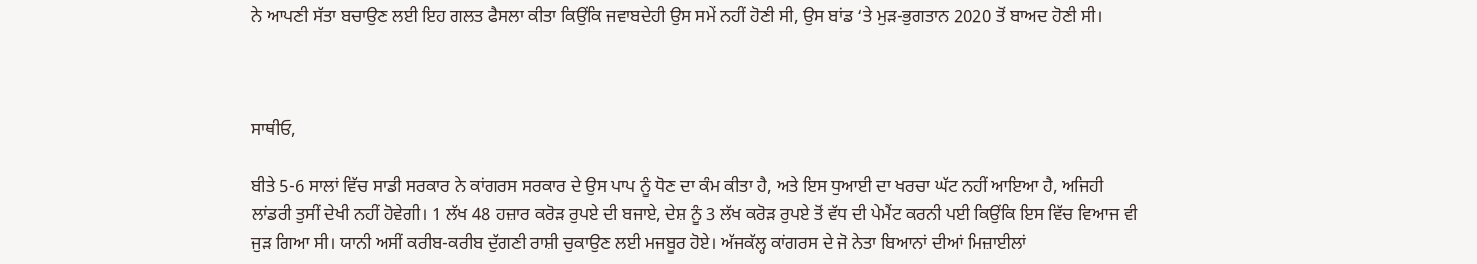ਨੇ ਆਪਣੀ ਸੱਤਾ ਬਚਾਉਣ ਲਈ ਇਹ ਗਲਤ ਫੈਸਲਾ ਕੀਤਾ ਕਿਉਂਕਿ ਜਵਾਬਦੇਹੀ ਉਸ ਸਮੇਂ ਨਹੀਂ ਹੋਣੀ ਸੀ, ਉਸ ਬਾਂਡ ‘ਤੇ ਮੁੜ-ਭੁਗਤਾਨ 2020 ਤੋਂ ਬਾਅਦ ਹੋਣੀ ਸੀ।



ਸਾਥੀਓ,

ਬੀਤੇ 5-6 ਸਾਲਾਂ ਵਿੱਚ ਸਾਡੀ ਸਰਕਾਰ ਨੇ ਕਾਂਗਰਸ ਸਰਕਾਰ ਦੇ ਉਸ ਪਾਪ ਨੂੰ ਧੋਣ ਦਾ ਕੰਮ ਕੀਤਾ ਹੈ, ਅਤੇ ਇਸ ਧੁਆਈ ਦਾ ਖਰਚਾ ਘੱਟ ਨਹੀਂ ਆਇਆ ਹੈ, ਅਜਿਹੀ ਲਾਂਡਰੀ ਤੁਸੀਂ ਦੇਖੀ ਨਹੀਂ ਹੋਵੇਗੀ। 1 ਲੱਖ 48 ਹਜ਼ਾਰ ਕਰੋੜ ਰੁਪਏ ਦੀ ਬਜਾਏ, ਦੇਸ਼ ਨੂੰ 3 ਲੱਖ ਕਰੋੜ ਰੁਪਏ ਤੋਂ ਵੱਧ ਦੀ ਪੇਮੈਂਟ ਕਰਨੀ ਪਈ ਕਿਉਂਕਿ ਇਸ ਵਿੱਚ ਵਿਆਜ ਵੀ ਜੁੜ ਗਿਆ ਸੀ। ਯਾਨੀ ਅਸੀਂ ਕਰੀਬ-ਕਰੀਬ ਦੁੱਗਣੀ ਰਾਸ਼ੀ ਚੁਕਾਉਣ ਲਈ ਮਜਬੂਰ ਹੋਏ। ਅੱਜਕੱਲ੍ਹ ਕਾਂਗਰਸ ਦੇ ਜੋ ਨੇਤਾ ਬਿਆਨਾਂ ਦੀਆਂ ਮਿਜ਼ਾਈਲਾਂ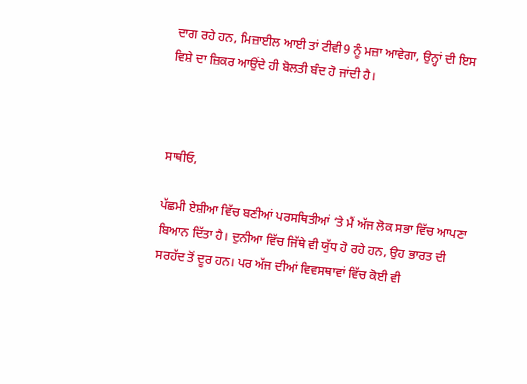ਦਾਗ ਰਹੇ ਹਨ, ਮਿਜ਼ਾਈਲ ਆਈ ਤਾਂ ਟੀਵੀ9 ਨੂੰ ਮਜ਼ਾ ਆਵੇਗਾ, ਉਨ੍ਹਾਂ ਦੀ ਇਸ ਵਿਸ਼ੇ ਦਾ ਜ਼ਿਕਰ ਆਉਂਦੇ ਹੀ ਬੋਲਤੀ ਬੰਦ ਹੋ ਜਾਂਦੀ ਹੈ।



ਸਾਥੀਓ,

ਪੱਛਮੀ ਏਸ਼ੀਆ ਵਿੱਚ ਬਣੀਆਂ ਪਰਸਥਿਤੀਆਂ ‘ਤੇ ਮੈਂ ਅੱਜ ਲੋਕ ਸਭਾ ਵਿੱਚ ਆਪਣਾ ਬਿਆਨ ਦਿੱਤਾ ਹੈ। ਦੁਨੀਆ ਵਿੱਚ ਜਿੱਥੇ ਵੀ ਯੁੱਧ ਹੋ ਰਹੇ ਹਨ, ਉਹ ਭਾਰਤ ਦੀ ਸਰਹੱਦ ਤੋਂ ਦੂਰ ਹਨ। ਪਰ ਅੱਜ ਦੀਆਂ ਵਿਵਸਥਾਵਾਂ ਵਿੱਚ ਕੋਈ ਵੀ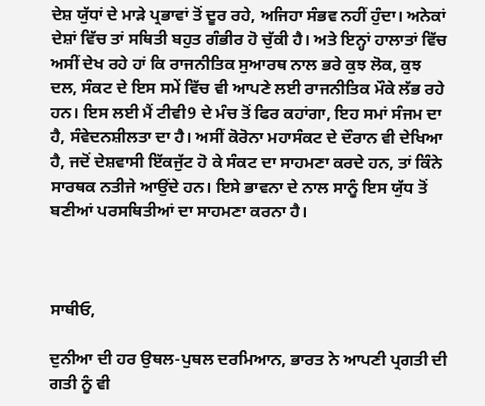ਦੇਸ਼ ਯੁੱਧਾਂ ਦੇ ਮਾੜੇ ਪ੍ਰਭਾਵਾਂ ਤੋਂ ਦੂਰ ਰਹੇ, ਅਜਿਹਾ ਸੰਭਵ ਨਹੀਂ ਹੁੰਦਾ। ਅਨੇਕਾਂ ਦੇਸ਼ਾਂ ਵਿੱਚ ਤਾਂ ਸਥਿਤੀ ਬਹੁਤ ਗੰਭੀਰ ਹੋ ਚੁੱਕੀ ਹੈ। ਅਤੇ ਇਨ੍ਹਾਂ ਹਾਲਾਤਾਂ ਵਿੱਚ ਅਸੀਂ ਦੇਖ ਰਹੇ ਹਾਂ ਕਿ ਰਾਜਨੀਤਿਕ ਸੁਆਰਥ ਨਾਲ ਭਰੇ ਕੁਝ ਲੋਕ, ਕੁਝ ਦਲ, ਸੰਕਟ ਦੇ ਇਸ ਸਮੇਂ ਵਿੱਚ ਵੀ ਆਪਣੇ ਲਈ ਰਾਜਨੀਤਿਕ ਮੌਕੇ ਲੱਭ ਰਹੇ ਹਨ। ਇਸ ਲਈ ਮੈਂ ਟੀਵੀ9 ਦੇ ਮੰਚ ਤੋਂ ਫਿਰ ਕਹਾਂਗਾ, ਇਹ ਸਮਾਂ ਸੰਜਮ ਦਾ ਹੈ, ਸੰਵੇਦਨਸ਼ੀਲਤਾ ਦਾ ਹੈ। ਅਸੀਂ ਕੋਰੋਨਾ ਮਹਾਸੰਕਟ ਦੇ ਦੌਰਾਨ ਵੀ ਦੇਖਿਆ ਹੈ, ਜਦੋਂ ਦੇਸ਼ਵਾਸੀ ਇੱਕਜੁੱਟ ਹੋ ਕੇ ਸੰਕਟ ਦਾ ਸਾਹਮਣਾ ਕਰਦੇ ਹਨ, ਤਾਂ ਕਿੰਨੇ ਸਾਰਥਕ ਨਤੀਜੇ ਆਉਂਦੇ ਹਨ। ਇਸੇ ਭਾਵਨਾ ਦੇ ਨਾਲ ਸਾਨੂੰ ਇਸ ਯੁੱਧ ਤੋਂ ਬਣੀਆਂ ਪਰਸਥਿਤੀਆਂ ਦਾ ਸਾਹਮਣਾ ਕਰਨਾ ਹੈ।



ਸਾਥੀਓ,

ਦੁਨੀਆ ਦੀ ਹਰ ਉਥਲ-ਪੁਥਲ ਦਰਮਿਆਨ, ਭਾਰਤ ਨੇ ਆਪਣੀ ਪ੍ਰਗਤੀ ਦੀ ਗਤੀ ਨੂੰ ਵੀ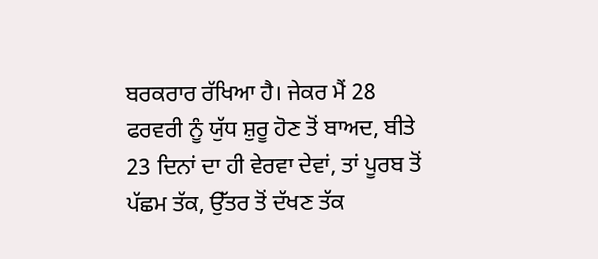ਬਰਕਰਾਰ ਰੱਖਿਆ ਹੈ। ਜੇਕਰ ਮੈਂ 28 ਫਰਵਰੀ ਨੂੰ ਯੁੱਧ ਸ਼ੁਰੂ ਹੋਣ ਤੋਂ ਬਾਅਦ, ਬੀਤੇ 23 ਦਿਨਾਂ ਦਾ ਹੀ ਵੇਰਵਾ ਦੇਵਾਂ, ਤਾਂ ਪੂਰਬ ਤੋਂ ਪੱਛਮ ਤੱਕ, ਉੱਤਰ ਤੋਂ ਦੱਖਣ ਤੱਕ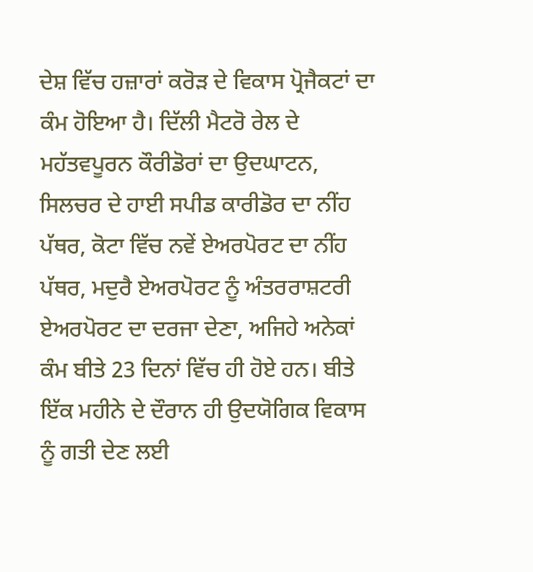ਦੇਸ਼ ਵਿੱਚ ਹਜ਼ਾਰਾਂ ਕਰੋੜ ਦੇ ਵਿਕਾਸ ਪ੍ਰੋਜੈਕਟਾਂ ਦਾ ਕੰਮ ਹੋਇਆ ਹੈ। ਦਿੱਲੀ ਮੈਟਰੋ ਰੇਲ ਦੇ ਮਹੱਤਵਪੂਰਨ ਕੌਰੀਡੋਰਾਂ ਦਾ ਉਦਘਾਟਨ, ਸਿਲਚਰ ਦੇ ਹਾਈ ਸਪੀਡ ਕਾਰੀਡੋਰ ਦਾ ਨੀਂਹ ਪੱਥਰ, ਕੋਟਾ ਵਿੱਚ ਨਵੇਂ ਏਅਰਪੋਰਟ ਦਾ ਨੀਂਹ ਪੱਥਰ, ਮਦੁਰੈ ਏਅਰਪੋਰਟ ਨੂੰ ਅੰਤਰਰਾਸ਼ਟਰੀ ਏਅਰਪੋਰਟ ਦਾ ਦਰਜਾ ਦੇਣਾ, ਅਜਿਹੇ ਅਨੇਕਾਂ ਕੰਮ ਬੀਤੇ 23 ਦਿਨਾਂ ਵਿੱਚ ਹੀ ਹੋਏ ਹਨ। ਬੀਤੇ ਇੱਕ ਮਹੀਨੇ ਦੇ ਦੌਰਾਨ ਹੀ ਉਦਯੋਗਿਕ ਵਿਕਾਸ ਨੂੰ ਗਤੀ ਦੇਣ ਲਈ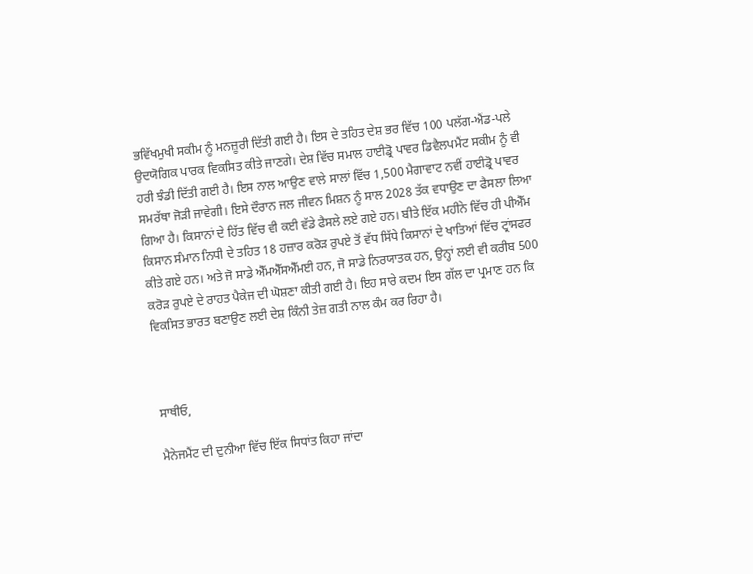ਭਵਿੱਖਮੁਖੀ ਸਕੀਮ ਨੂੰ ਮਨਜ਼ੂਰੀ ਦਿੱਤੀ ਗਈ ਹੈ। ਇਸ ਦੇ ਤਹਿਤ ਦੇਸ਼ ਭਰ ਵਿੱਚ 100 ਪਲੱਗ-ਐਂਡ-ਪਲੇ ਉਦਯੋਗਿਕ ਪਾਰਕ ਵਿਕਸਿਤ ਕੀਤੇ ਜਾਣਗੇ। ਦੇਸ਼ ਵਿੱਚ ਸਮਾਲ ਹਾਈਡ੍ਰੋ ਪਾਵਰ ਡਿਵੈਲਪਮੈਂਟ ਸਕੀਮ ਨੂੰ ਵੀ ਹਰੀ ਝੰਡੀ ਦਿੱਤੀ ਗਈ ਹੈ। ਇਸ ਨਾਲ ਆਉਣ ਵਾਲੇ ਸਾਲਾਂ ਵਿੱਚ 1,500 ਮੈਗਾਵਾਟ ਨਵੀਂ ਹਾਈਡ੍ਰੋ ਪਾਵਰ ਸਮਰੱਥਾ ਜੋੜੀ ਜਾਵੇਗੀ। ਇਸੇ ਦੌਰਾਨ ਜਲ ਜੀਵਨ ਮਿਸ਼ਨ ਨੂੰ ਸਾਲ 2028 ਤੱਕ ਵਧਾਉਣ ਦਾ ਫੈਸਲਾ ਲਿਆ ਗਿਆ ਹੈ। ਕਿਸਾਨਾਂ ਦੇ ਹਿੱਤ ਵਿੱਚ ਵੀ ਕਈ ਵੱਡੇ ਫੈਸਲੇ ਲਏ ਗਏ ਹਨ। ਬੀਤੇ ਇੱਕ ਮਹੀਨੇ ਵਿੱਚ ਹੀ ਪੀਐੱਮ ਕਿਸਾਨ ਸੰਮਾਨ ਨਿਧੀ ਦੇ ਤਹਿਤ 18 ਹਜ਼ਾਰ ਕਰੋੜ ਰੁਪਏ ਤੋਂ ਵੱਧ ਸਿੱਧੇ ਕਿਸਾਨਾਂ ਦੇ ਖਾਤਿਆਂ ਵਿੱਚ ਟ੍ਰਾਂਸਫਰ ਕੀਤੇ ਗਏ ਹਨ। ਅਤੇ ਜੋ ਸਾਡੇ ਐੱਮਐੱਸਐੱਮਈ ਹਨ, ਜੋ ਸਾਡੇ ਨਿਰਯਾਤਕ ਹਨ, ਉਨ੍ਹਾਂ ਲਈ ਵੀ ਕਰੀਬ 500 ਕਰੋੜ ਰੁਪਏ ਦੇ ਰਾਹਤ ਪੈਕੇਜ ਦੀ ਘੋਸ਼ਣਾ ਕੀਤੀ ਗਈ ਹੈ। ਇਹ ਸਾਰੇ ਕਦਮ ਇਸ ਗੱਲ ਦਾ ਪ੍ਰਮਾਣ ਹਨ ਕਿ ਵਿਕਸਿਤ ਭਾਰਤ ਬਣਾਉਣ ਲਈ ਦੇਸ਼ ਕਿੰਨੀ ਤੇਜ਼ ਗਤੀ ਨਾਲ ਕੰਮ ਕਰ ਰਿਹਾ ਹੈ।



ਸਾਥੀਓ,

ਮੈਨੇਜਮੈਂਟ ਦੀ ਦੁਨੀਆ ਵਿੱਚ ਇੱਕ ਸਿਧਾਂਤ ਕਿਹਾ ਜਾਂਦਾ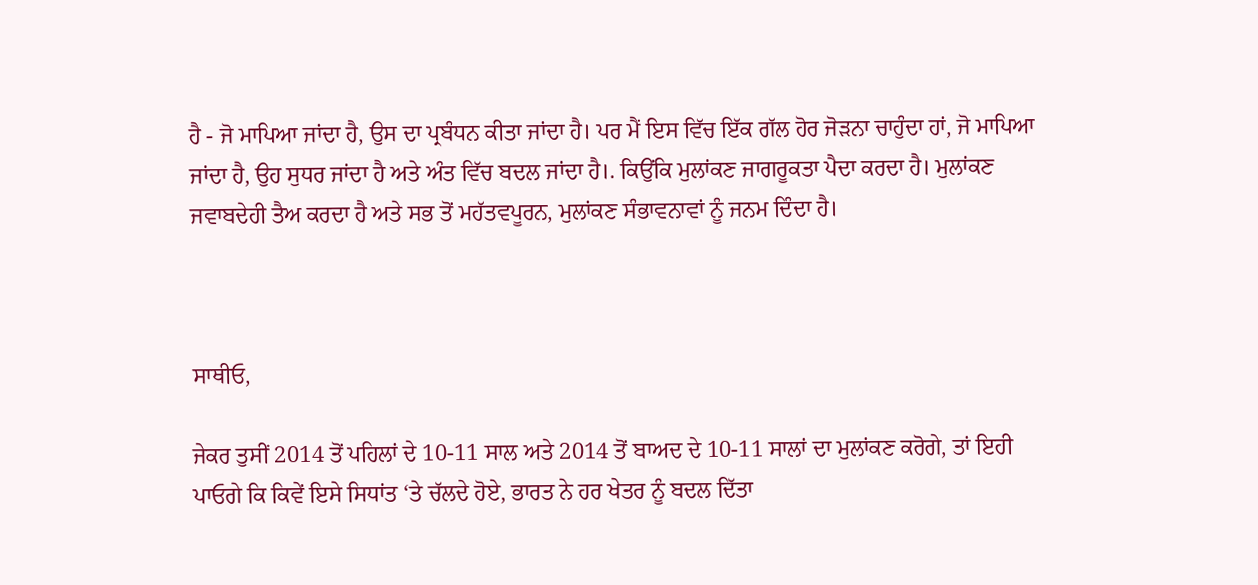ਹੈ - ਜੋ ਮਾਪਿਆ ਜਾਂਦਾ ਹੈ, ਉਸ ਦਾ ਪ੍ਰਬੰਧਨ ਕੀਤਾ ਜਾਂਦਾ ਹੈ। ਪਰ ਮੈਂ ਇਸ ਵਿੱਚ ਇੱਕ ਗੱਲ ਹੋਰ ਜੋੜਨਾ ਚਾਹੁੰਦਾ ਹਾਂ, ਜੋ ਮਾਪਿਆ ਜਾਂਦਾ ਹੈ, ਉਹ ਸੁਧਰ ਜਾਂਦਾ ਹੈ ਅਤੇ ਅੰਤ ਵਿੱਚ ਬਦਲ ਜਾਂਦਾ ਹੈ।. ਕਿਉਂਕਿ ਮੁਲਾਂਕਣ ਜਾਗਰੂਕਤਾ ਪੈਦਾ ਕਰਦਾ ਹੈ। ਮੁਲਾਂਕਣ ਜਵਾਬਦੇਹੀ ਤੈਅ ਕਰਦਾ ਹੈ ਅਤੇ ਸਭ ਤੋਂ ਮਹੱਤਵਪੂਰਨ, ਮੁਲਾਂਕਣ ਸੰਭਾਵਨਾਵਾਂ ਨੂੰ ਜਨਮ ਦਿੰਦਾ ਹੈ।



ਸਾਥੀਓ,

ਜੇਕਰ ਤੁਸੀਂ 2014 ਤੋਂ ਪਹਿਲਾਂ ਦੇ 10-11 ਸਾਲ ਅਤੇ 2014 ਤੋਂ ਬਾਅਦ ਦੇ 10-11 ਸਾਲਾਂ ਦਾ ਮੁਲਾਂਕਣ ਕਰੋਗੇ, ਤਾਂ ਇਹੀ ਪਾਓਗੇ ਕਿ ਕਿਵੇਂ ਇਸੇ ਸਿਧਾਂਤ ‘ਤੇ ਚੱਲਦੇ ਹੋਏ, ਭਾਰਤ ਨੇ ਹਰ ਖੇਤਰ ਨੂੰ ਬਦਲ ਦਿੱਤਾ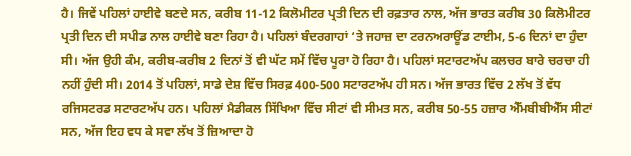ਹੈ। ਜਿਵੇਂ ਪਹਿਲਾਂ ਹਾਈਵੇ ਬਣਦੇ ਸਨ, ਕਰੀਬ 11-12 ਕਿਲੋਮੀਟਰ ਪ੍ਰਤੀ ਦਿਨ ਦੀ ਰਫ਼ਤਾਰ ਨਾਲ, ਅੱਜ ਭਾਰਤ ਕਰੀਬ 30 ਕਿਲੋਮੀਟਰ ਪ੍ਰਤੀ ਦਿਨ ਦੀ ਸਪੀਡ ਨਾਲ ਹਾਈਵੇ ਬਣਾ ਰਿਹਾ ਹੈ। ਪਹਿਲਾਂ ਬੰਦਰਗਾਹਾਂ ‘ਤੇ ਜਹਾਜ਼ ਦਾ ਟਰਨਅਰਾਊਂਡ ਟਾਈਮ, 5-6 ਦਿਨਾਂ ਦਾ ਹੁੰਦਾ ਸੀ। ਅੱਜ ਉਹੀ ਕੰਮ, ਕਰੀਬ-ਕਰੀਬ 2 ਦਿਨਾਂ ਤੋਂ ਵੀ ਘੱਟ ਸਮੇਂ ਵਿੱਚ ਪੂਰਾ ਹੋ ਰਿਹਾ ਹੈ। ਪਹਿਲਾਂ ਸਟਾਰਟਅੱਪ ਕਲਚਰ ਬਾਰੇ ਚਰਚਾ ਹੀ ਨਹੀਂ ਹੁੰਦੀ ਸੀ। 2014 ਤੋਂ ਪਹਿਲਾਂ, ਸਾਡੇ ਦੇਸ਼ ਵਿੱਚ ਸਿਰਫ਼ 400-500 ਸਟਾਰਟਅੱਪ ਹੀ ਸਨ। ਅੱਜ ਭਾਰਤ ਵਿੱਚ 2 ਲੱਖ ਤੋਂ ਵੱਧ ਰਜਿਸਟਰਡ ਸਟਾਰਟਅੱਪ ਹਨ। ਪਹਿਲਾਂ ਮੈਡੀਕਲ ਸਿੱਖਿਆ ਵਿੱਚ ਸੀਟਾਂ ਵੀ ਸੀਮਤ ਸਨ, ਕਰੀਬ 50-55 ਹਜ਼ਾਰ ਐੱਮਬੀਬੀਐੱਸ ਸੀਟਾਂ ਸਨ, ਅੱਜ ਇਹ ਵਧ ਕੇ ਸਵਾ ਲੱਖ ਤੋਂ ਜ਼ਿਆਦਾ ਹੋ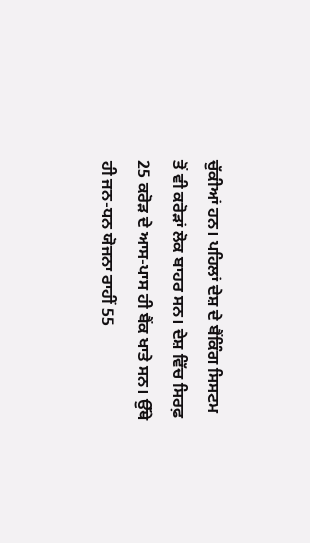ਚੁੱਕੀਆਂ ਹਨ। ਪਹਿਲਾਂ ਦੇਸ਼ ਦੇ ਬੈਂਕਿੰਗ ਸਿਸਟਮ ਤੋਂ ਵੀ ਕਰੋੜਾਂ ਲੋਕ ਬਾਹਰ ਸਨ। ਦੇਸ਼ ਵਿੱਚ ਸਿਰਫ਼ 25 ਕਰੋੜ ਦੇ ਆਸ-ਪਾਸ ਹੀ ਬੈਂਕ ਖਾਤੇ ਸਨ। ਉੱਥੇ ਹੀ ਜਨ-ਧਨ ਯੋਜਨਾ ਰਾਹੀਂ 55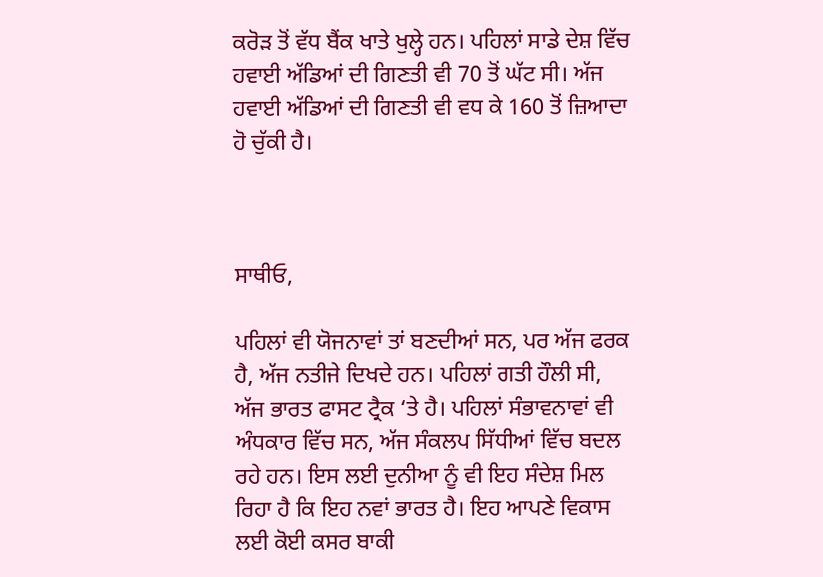ਕਰੋੜ ਤੋਂ ਵੱਧ ਬੈਂਕ ਖਾਤੇ ਖੁਲ੍ਹੇ ਹਨ। ਪਹਿਲਾਂ ਸਾਡੇ ਦੇਸ਼ ਵਿੱਚ ਹਵਾਈ ਅੱਡਿਆਂ ਦੀ ਗਿਣਤੀ ਵੀ 70 ਤੋਂ ਘੱਟ ਸੀ। ਅੱਜ ਹਵਾਈ ਅੱਡਿਆਂ ਦੀ ਗਿਣਤੀ ਵੀ ਵਧ ਕੇ 160 ਤੋਂ ਜ਼ਿਆਦਾ ਹੋ ਚੁੱਕੀ ਹੈ।



ਸਾਥੀਓ,

ਪਹਿਲਾਂ ਵੀ ਯੋਜਨਾਵਾਂ ਤਾਂ ਬਣਦੀਆਂ ਸਨ, ਪਰ ਅੱਜ ਫਰਕ ਹੈ, ਅੱਜ ਨਤੀਜੇ ਦਿਖਦੇ ਹਨ। ਪਹਿਲਾਂ ਗਤੀ ਹੌਲੀ ਸੀ, ਅੱਜ ਭਾਰਤ ਫਾਸਟ ਟ੍ਰੈਕ ‘ਤੇ ਹੈ। ਪਹਿਲਾਂ ਸੰਭਾਵਨਾਵਾਂ ਵੀ ਅੰਧਕਾਰ ਵਿੱਚ ਸਨ, ਅੱਜ ਸੰਕਲਪ ਸਿੱਧੀਆਂ ਵਿੱਚ ਬਦਲ ਰਹੇ ਹਨ। ਇਸ ਲਈ ਦੁਨੀਆ ਨੂੰ ਵੀ ਇਹ ਸੰਦੇਸ਼ ਮਿਲ ਰਿਹਾ ਹੈ ਕਿ ਇਹ ਨਵਾਂ ਭਾਰਤ ਹੈ। ਇਹ ਆਪਣੇ ਵਿਕਾਸ ਲਈ ਕੋਈ ਕਸਰ ਬਾਕੀ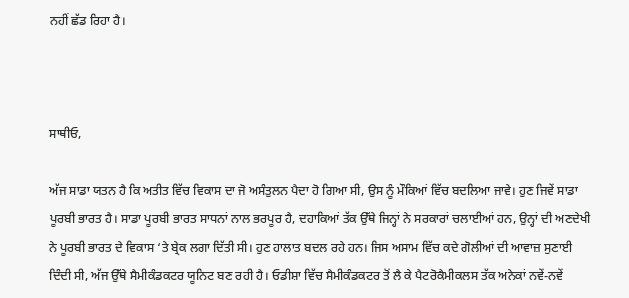ਨਹੀਂ ਛੱਡ ਰਿਹਾ ਹੈ।



ਸਾਥੀਓ,

ਅੱਜ ਸਾਡਾ ਯਤਨ ਹੈ ਕਿ ਅਤੀਤ ਵਿੱਚ ਵਿਕਾਸ ਦਾ ਜੋ ਅਸੰਤੁਲਨ ਪੈਦਾ ਹੋ ਗਿਆ ਸੀ, ਉਸ ਨੂੰ ਮੌਕਿਆਂ ਵਿੱਚ ਬਦਲਿਆ ਜਾਵੇ। ਹੁਣ ਜਿਵੇਂ ਸਾਡਾ ਪੂਰਬੀ ਭਾਰਤ ਹੈ। ਸਾਡਾ ਪੂਰਬੀ ਭਾਰਤ ਸਾਧਨਾਂ ਨਾਲ ਭਰਪੂਰ ਹੈ, ਦਹਾਕਿਆਂ ਤੱਕ ਉੱਥੇ ਜਿਨ੍ਹਾਂ ਨੇ ਸਰਕਾਰਾਂ ਚਲਾਈਆਂ ਹਨ, ਉਨ੍ਹਾਂ ਦੀ ਅਣਦੇਖੀ ਨੇ ਪੂਰਬੀ ਭਾਰਤ ਦੇ ਵਿਕਾਸ ‘ਤੇ ਬ੍ਰੇਕ ਲਗਾ ਦਿੱਤੀ ਸੀ। ਹੁਣ ਹਾਲਾਤ ਬਦਲ ਰਹੇ ਹਨ। ਜਿਸ ਅਸਾਮ ਵਿੱਚ ਕਦੇ ਗੋਲੀਆਂ ਦੀ ਆਵਾਜ਼ ਸੁਣਾਈ ਦਿੰਦੀ ਸੀ, ਅੱਜ ਉੱਥੇ ਸੈਮੀਕੰਡਕਟਰ ਯੂਨਿਟ ਬਣ ਰਹੀ ਹੈ। ਓਡੀਸ਼ਾ ਵਿੱਚ ਸੈਮੀਕੰਡਕਟਰ ਤੋਂ ਲੈ ਕੇ ਪੈਟਰੋਕੈਮੀਕਲਸ ਤੱਕ ਅਨੇਕਾਂ ਨਵੇਂ-ਨਵੇਂ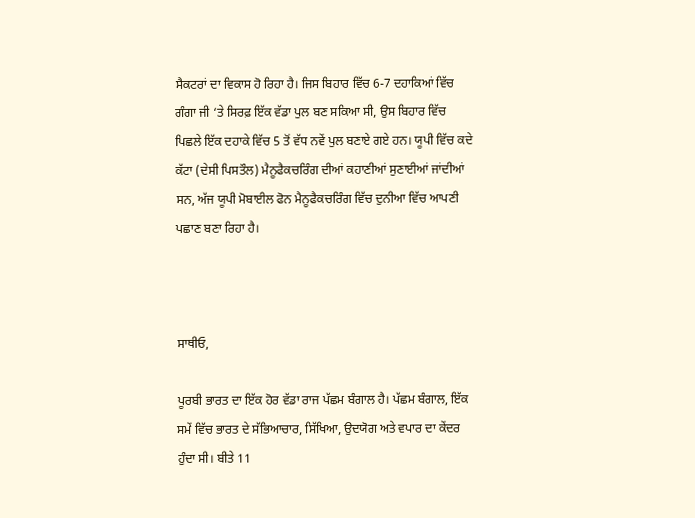ਸੈਕਟਰਾਂ ਦਾ ਵਿਕਾਸ ਹੋ ਰਿਹਾ ਹੈ। ਜਿਸ ਬਿਹਾਰ ਵਿੱਚ 6-7 ਦਹਾਕਿਆਂ ਵਿੱਚ ਗੰਗਾ ਜੀ ‘ਤੇ ਸਿਰਫ਼ ਇੱਕ ਵੱਡਾ ਪੁਲ ਬਣ ਸਕਿਆ ਸੀ, ਉਸ ਬਿਹਾਰ ਵਿੱਚ ਪਿਛਲੇ ਇੱਕ ਦਹਾਕੇ ਵਿੱਚ 5 ਤੋਂ ਵੱਧ ਨਵੇਂ ਪੁਲ ਬਣਾਏ ਗਏ ਹਨ। ਯੂਪੀ ਵਿੱਚ ਕਦੇ ਕੱਟਾ (ਦੇਸੀ ਪਿਸਤੌਲ) ਮੈਨੂਫੈਕਚਰਿੰਗ ਦੀਆਂ ਕਹਾਣੀਆਂ ਸੁਣਾਈਆਂ ਜਾਂਦੀਆਂ ਸਨ, ਅੱਜ ਯੂਪੀ ਮੋਬਾਈਲ ਫੋਨ ਮੈਨੂਫੈਕਚਰਿੰਗ ਵਿੱਚ ਦੁਨੀਆ ਵਿੱਚ ਆਪਣੀ ਪਛਾਣ ਬਣਾ ਰਿਹਾ ਹੈ।



ਸਾਥੀਓ,

ਪੂਰਬੀ ਭਾਰਤ ਦਾ ਇੱਕ ਹੋਰ ਵੱਡਾ ਰਾਜ ਪੱਛਮ ਬੰਗਾਲ ਹੈ। ਪੱਛਮ ਬੰਗਾਲ, ਇੱਕ ਸਮੇਂ ਵਿੱਚ ਭਾਰਤ ਦੇ ਸੱਭਿਆਚਾਰ, ਸਿੱਖਿਆ, ਉਦਯੋਗ ਅਤੇ ਵਪਾਰ ਦਾ ਕੇਂਦਰ ਹੁੰਦਾ ਸੀ। ਬੀਤੇ 11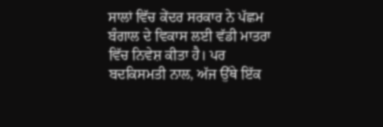ਸਾਲਾਂ ਵਿੱਚ ਕੇਂਦਰ ਸਰਕਾਰ ਨੇ ਪੱਛਮ ਬੰਗਾਲ ਦੇ ਵਿਕਾਸ ਲਈ ਵੱਡੀ ਮਾਤਰਾ ਵਿੱਚ ਨਿਵੇਸ਼ ਕੀਤਾ ਹੈ। ਪਰ ਬਦਕਿਸਮਤੀ ਨਾਲ, ਅੱਜ ਉੱਥੇ ਇੱਕ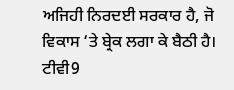ਅਜਿਹੀ ਨਿਰਦਈ ਸਰਕਾਰ ਹੈ, ਜੋ ਵਿਕਾਸ ‘ਤੇ ਬ੍ਰੇਕ ਲਗਾ ਕੇ ਬੈਠੀ ਹੈ। ਟੀਵੀ9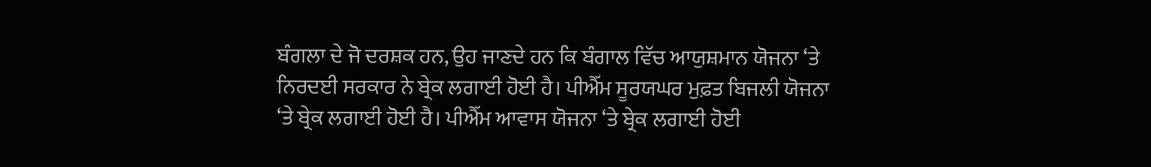ਬੰਗਲਾ ਦੇ ਜੋ ਦਰਸ਼ਕ ਹਨ, ਉਹ ਜਾਣਦੇ ਹਨ ਕਿ ਬੰਗਾਲ ਵਿੱਚ ਆਯੁਸ਼ਮਾਨ ਯੋਜਨਾ ‘ਤੇ ਨਿਰਦਈ ਸਰਕਾਰ ਨੇ ਬ੍ਰੇਕ ਲਗਾਈ ਹੋਈ ਹੈ। ਪੀਐੱਮ ਸੂਰਯਘਰ ਮੁਫ਼ਤ ਬਿਜਲੀ ਯੋਜਨਾ ‘ਤੇ ਬ੍ਰੇਕ ਲਗਾਈ ਹੋਈ ਹੈ। ਪੀਐੱਮ ਆਵਾਸ ਯੋਜਨਾ ‘ਤੇ ਬ੍ਰੇਕ ਲਗਾਈ ਹੋਈ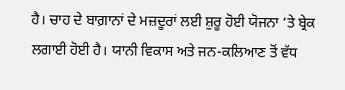ਹੈ। ਚਾਹ ਦੇ ਬਾਗ਼ਾਨਾਂ ਦੇ ਮਜ਼ਦੂਰਾਂ ਲਈ ਸ਼ੁਰੂ ਹੋਈ ਯੋਜਨਾ ‘ਤੇ ਬ੍ਰੇਕ ਲਗਾਈ ਹੋਈ ਹੈ। ਯਾਨੀ ਵਿਕਾਸ ਅਤੇ ਜਨ-ਕਲਿਆਣ ਤੋਂ ਵੱਧ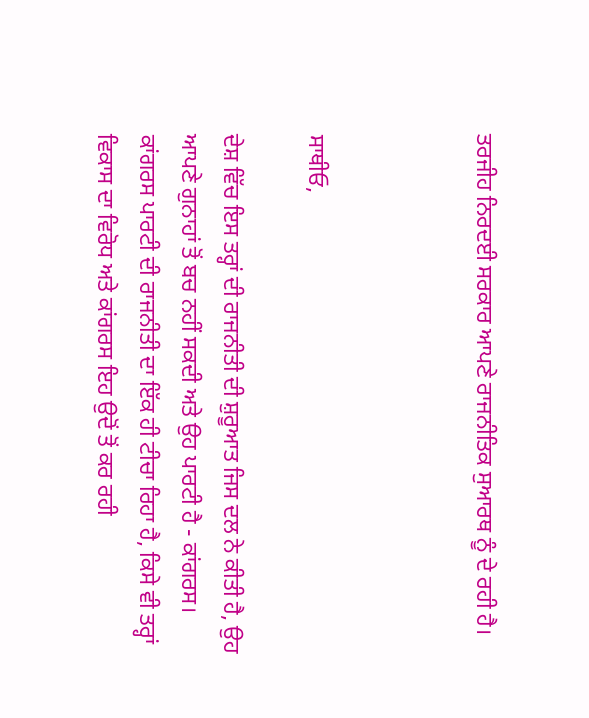ਤਰਜੀਹ ਨਿਰਦਈ ਸਰਕਾਰ ਆਪਣੇ ਰਾਜਨੀਤਿਕ ਸੁਆਰਥ ਨੂੰ ਦੇ ਰਹੀ ਹੈ।



ਸਾਥੀਓ,

ਦੇਸ਼ ਵਿੱਚ ਇਸ ਤਰ੍ਹਾਂ ਦੀ ਰਾਜਨੀਤੀ ਦੀ ਸ਼ੁਰੂਆਤ ਜਿਸ ਦਲ ਨੇ ਕੀਤੀ ਹੈ, ਉਹ ਆਪਣੇ ਗੁਨਾਹਾਂ ਤੋਂ ਬਚ ਨਹੀਂ ਸਕਦੀ ਅਤੇ ਉਹ ਪਾਰਟੀ ਹੈ - ਕਾਂਗਰਸ। ਕਾਂਗਰਸ ਪਾਰਟੀ ਦੀ ਰਾਜਨੀਤੀ ਦਾ ਇੱਕ ਹੀ ਟੀਚਾ ਰਿਹਾ ਹੈ, ਕਿਸੇ ਵੀ ਤਰ੍ਹਾਂ ਵਿਕਾਸ ਦਾ ਵਿਰੋਧ ਅਤੇ ਕਾਂਗਰਸ ਇਹ ਉਦੋਂ ਤੋਂ ਕਰ ਰਹੀ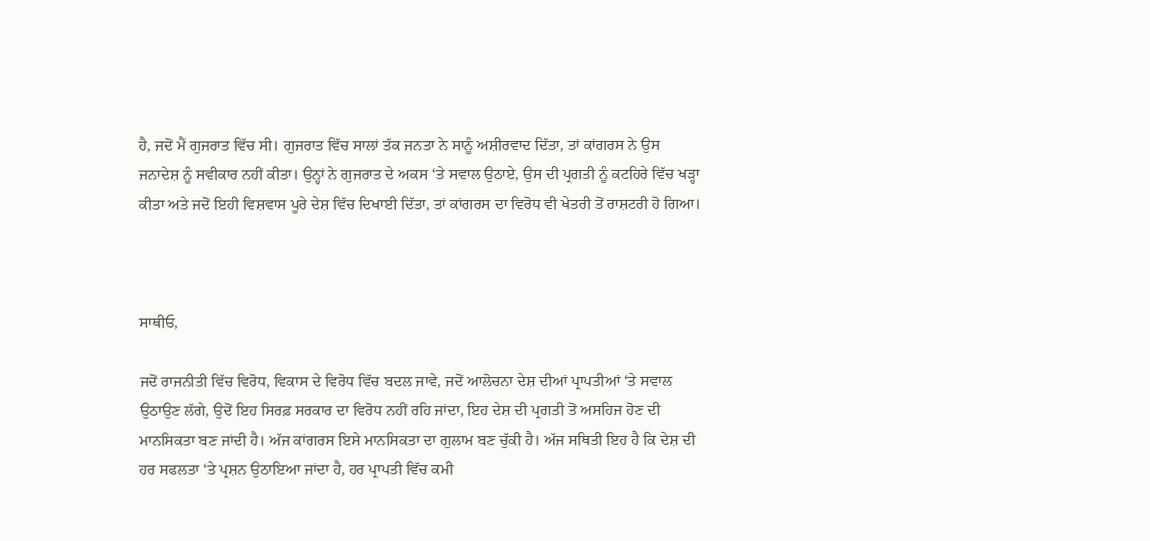ਹੈ, ਜਦੋਂ ਮੈਂ ਗੁਜਰਾਤ ਵਿੱਚ ਸੀ। ਗੁਜਰਾਤ ਵਿੱਚ ਸਾਲਾਂ ਤੱਕ ਜਨਤਾ ਨੇ ਸਾਨੂੰ ਅਸ਼ੀਰਵਾਦ ਦਿੱਤਾ, ਤਾਂ ਕਾਂਗਰਸ ਨੇ ਉਸ ਜਨਾਦੇਸ਼ ਨੂੰ ਸਵੀਕਾਰ ਨਹੀਂ ਕੀਤਾ। ਉਨ੍ਹਾਂ ਨੇ ਗੁਜਰਾਤ ਦੇ ਅਕਸ ‘ਤੇ ਸਵਾਲ ਉਠਾਏ, ਉਸ ਦੀ ਪ੍ਰਗਤੀ ਨੂੰ ਕਟਹਿਰੇ ਵਿੱਚ ਖੜ੍ਹਾ ਕੀਤਾ ਅਤੇ ਜਦੋਂ ਇਹੀ ਵਿਸ਼ਵਾਸ ਪੂਰੇ ਦੇਸ਼ ਵਿੱਚ ਦਿਖਾਈ ਦਿੱਤਾ, ਤਾਂ ਕਾਂਗਰਸ ਦਾ ਵਿਰੋਧ ਵੀ ਖੇਤਰੀ ਤੋਂ ਰਾਸ਼ਟਰੀ ਹੋ ਗਿਆ।



ਸਾਥੀਓ,

ਜਦੋਂ ਰਾਜਨੀਤੀ ਵਿੱਚ ਵਿਰੋਧ, ਵਿਕਾਸ ਦੇ ਵਿਰੋਧ ਵਿੱਚ ਬਦਲ ਜਾਵੇ, ਜਦੋਂ ਆਲੋਚਨਾ ਦੇਸ਼ ਦੀਆਂ ਪ੍ਰਾਪਤੀਆਂ ‘ਤੇ ਸਵਾਲ ਉਠਾਉਣ ਲੱਗੇ, ਉਦੋਂ ਇਹ ਸਿਰਫ਼ ਸਰਕਾਰ ਦਾ ਵਿਰੋਧ ਨਹੀਂ ਰਹਿ ਜਾਂਦਾ, ਇਹ ਦੇਸ਼ ਦੀ ਪ੍ਰਗਤੀ ਤੋਂ ਅਸਹਿਜ ਹੋਣ ਦੀ ਮਾਨਸਿਕਤਾ ਬਣ ਜਾਂਦੀ ਹੈ। ਅੱਜ ਕਾਂਗਰਸ ਇਸੇ ਮਾਨਸਿਕਤਾ ਦਾ ਗੁਲਾਮ ਬਣ ਚੁੱਕੀ ਹੈ। ਅੱਜ ਸਥਿਤੀ ਇਹ ਹੈ ਕਿ ਦੇਸ਼ ਦੀ ਹਰ ਸਫਲਤਾ ‘ਤੇ ਪ੍ਰਸ਼ਨ ਉਠਾਇਆ ਜਾਂਦਾ ਹੈ, ਹਰ ਪ੍ਰਾਪਤੀ ਵਿੱਚ ਕਮੀ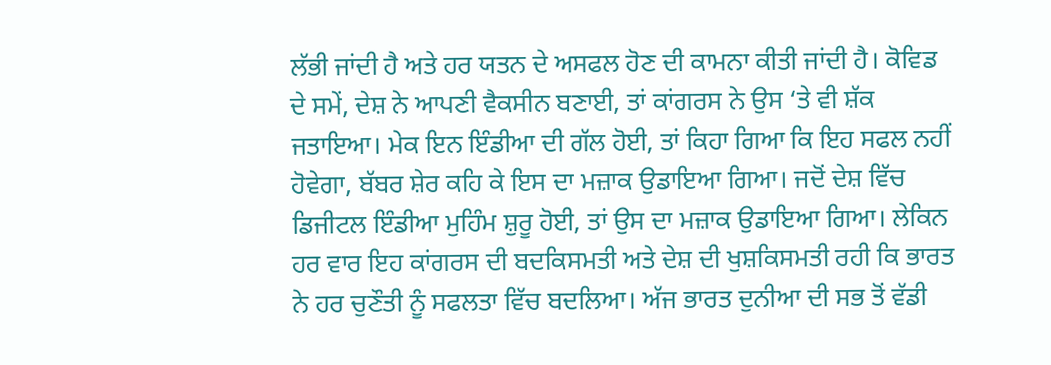ਲੱਭੀ ਜਾਂਦੀ ਹੈ ਅਤੇ ਹਰ ਯਤਨ ਦੇ ਅਸਫਲ ਹੋਣ ਦੀ ਕਾਮਨਾ ਕੀਤੀ ਜਾਂਦੀ ਹੈ। ਕੋਵਿਡ ਦੇ ਸਮੇਂ, ਦੇਸ਼ ਨੇ ਆਪਣੀ ਵੈਕਸੀਨ ਬਣਾਈ, ਤਾਂ ਕਾਂਗਰਸ ਨੇ ਉਸ ‘ਤੇ ਵੀ ਸ਼ੱਕ ਜਤਾਇਆ। ਮੇਕ ਇਨ ਇੰਡੀਆ ਦੀ ਗੱਲ ਹੋਈ, ਤਾਂ ਕਿਹਾ ਗਿਆ ਕਿ ਇਹ ਸਫਲ ਨਹੀਂ ਹੋਵੇਗਾ, ਬੱਬਰ ਸ਼ੇਰ ਕਹਿ ਕੇ ਇਸ ਦਾ ਮਜ਼ਾਕ ਉਡਾਇਆ ਗਿਆ। ਜਦੋਂ ਦੇਸ਼ ਵਿੱਚ ਡਿਜੀਟਲ ਇੰਡੀਆ ਮੁਹਿੰਮ ਸ਼ੁਰੂ ਹੋਈ, ਤਾਂ ਉਸ ਦਾ ਮਜ਼ਾਕ ਉਡਾਇਆ ਗਿਆ। ਲੇਕਿਨ ਹਰ ਵਾਰ ਇਹ ਕਾਂਗਰਸ ਦੀ ਬਦਕਿਸਮਤੀ ਅਤੇ ਦੇਸ਼ ਦੀ ਖੁਸ਼ਕਿਸਮਤੀ ਰਹੀ ਕਿ ਭਾਰਤ ਨੇ ਹਰ ਚੁਣੌਤੀ ਨੂੰ ਸਫਲਤਾ ਵਿੱਚ ਬਦਲਿਆ। ਅੱਜ ਭਾਰਤ ਦੁਨੀਆ ਦੀ ਸਭ ਤੋਂ ਵੱਡੀ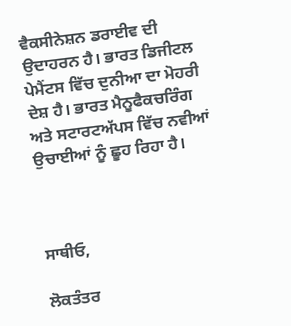ਵੈਕਸੀਨੇਸ਼ਨ ਡਰਾਈਵ ਦੀ ਉਦਾਹਰਨ ਹੈ। ਭਾਰਤ ਡਿਜੀਟਲ ਪੇਮੈਂਟਸ ਵਿੱਚ ਦੁਨੀਆ ਦਾ ਮੋਹਰੀ ਦੇਸ਼ ਹੈ। ਭਾਰਤ ਮੈਨੂਫੈਕਚਰਿੰਗ ਅਤੇ ਸਟਾਰਟਅੱਪਸ ਵਿੱਚ ਨਵੀਆਂ ਉਚਾਈਆਂ ਨੂੰ ਛੂਹ ਰਿਹਾ ਹੈ।



ਸਾਥੀਓ,

ਲੋਕਤੰਤਰ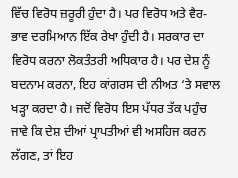ਵਿੱਚ ਵਿਰੋਧ ਜ਼ਰੂਰੀ ਹੁੰਦਾ ਹੈ। ਪਰ ਵਿਰੋਧ ਅਤੇ ਵੈਰ-ਭਾਵ ਦਰਮਿਆਨ ਇੱਕ ਰੇਖਾ ਹੁੰਦੀ ਹੈ। ਸਰਕਾਰ ਦਾ ਵਿਰੋਧ ਕਰਨਾ ਲੋਕਤੰਤਰੀ ਅਧਿਕਾਰ ਹੈ। ਪਰ ਦੇਸ਼ ਨੂੰ ਬਦਨਾਮ ਕਰਨਾ, ਇਹ ਕਾਂਗਰਸ ਦੀ ਨੀਅਤ ‘ਤੇ ਸਵਾਲ ਖੜ੍ਹਾ ਕਰਦਾ ਹੈ। ਜਦੋਂ ਵਿਰੋਧ ਇਸ ਪੱਧਰ ਤੱਕ ਪਹੁੰਚ ਜਾਵੇ ਕਿ ਦੇਸ਼ ਦੀਆਂ ਪ੍ਰਾਪਤੀਆਂ ਵੀ ਅਸਹਿਜ ਕਰਨ ਲੱਗਣ, ਤਾਂ ਇਹ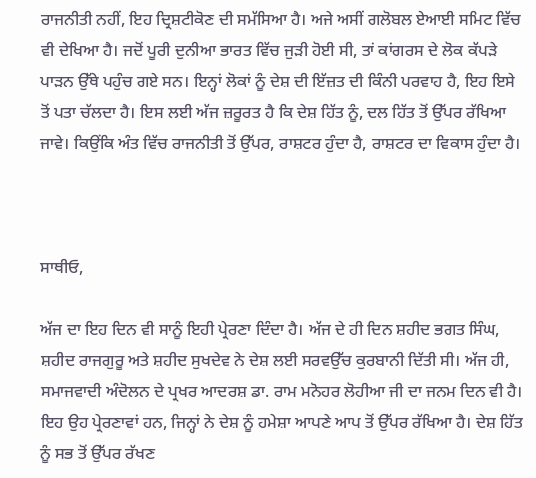ਰਾਜਨੀਤੀ ਨਹੀਂ, ਇਹ ਦ੍ਰਿਸ਼ਟੀਕੋਣ ਦੀ ਸਮੱਸਿਆ ਹੈ। ਅਜੇ ਅਸੀਂ ਗਲੋਬਲ ਏਆਈ ਸਮਿਟ ਵਿੱਚ ਵੀ ਦੇਖਿਆ ਹੈ। ਜਦੋਂ ਪੂਰੀ ਦੁਨੀਆ ਭਾਰਤ ਵਿੱਚ ਜੁੜੀ ਹੋਈ ਸੀ, ਤਾਂ ਕਾਂਗਰਸ ਦੇ ਲੋਕ ਕੱਪੜੇ ਪਾੜਨ ਉੱਥੇ ਪਹੁੰਚ ਗਏ ਸਨ। ਇਨ੍ਹਾਂ ਲੋਕਾਂ ਨੂੰ ਦੇਸ਼ ਦੀ ਇੱਜ਼ਤ ਦੀ ਕਿੰਨੀ ਪਰਵਾਹ ਹੈ, ਇਹ ਇਸੇ ਤੋਂ ਪਤਾ ਚੱਲਦਾ ਹੈ। ਇਸ ਲਈ ਅੱਜ ਜ਼ਰੂਰਤ ਹੈ ਕਿ ਦੇਸ਼ ਹਿੱਤ ਨੂੰ, ਦਲ ਹਿੱਤ ਤੋਂ ਉੱਪਰ ਰੱਖਿਆ ਜਾਵੇ। ਕਿਉਂਕਿ ਅੰਤ ਵਿੱਚ ਰਾਜਨੀਤੀ ਤੋਂ ਉੱਪਰ, ਰਾਸ਼ਟਰ ਹੁੰਦਾ ਹੈ, ਰਾਸ਼ਟਰ ਦਾ ਵਿਕਾਸ ਹੁੰਦਾ ਹੈ।



ਸਾਥੀਓ,

ਅੱਜ ਦਾ ਇਹ ਦਿਨ ਵੀ ਸਾਨੂੰ ਇਹੀ ਪ੍ਰੇਰਣਾ ਦਿੰਦਾ ਹੈ। ਅੱਜ ਦੇ ਹੀ ਦਿਨ ਸ਼ਹੀਦ ਭਗਤ ਸਿੰਘ, ਸ਼ਹੀਦ ਰਾਜਗੁਰੂ ਅਤੇ ਸ਼ਹੀਦ ਸੁਖਦੇਵ ਨੇ ਦੇਸ਼ ਲਈ ਸਰਵਉੱਚ ਕੁਰਬਾਨੀ ਦਿੱਤੀ ਸੀ। ਅੱਜ ਹੀ, ਸਮਾਜਵਾਦੀ ਅੰਦੋਲਨ ਦੇ ਪ੍ਰਖਰ ਆਦਰਸ਼ ਡਾ. ਰਾਮ ਮਨੋਹਰ ਲੋਹੀਆ ਜੀ ਦਾ ਜਨਮ ਦਿਨ ਵੀ ਹੈ। ਇਹ ਉਹ ਪ੍ਰੇਰਣਾਵਾਂ ਹਨ, ਜਿਨ੍ਹਾਂ ਨੇ ਦੇਸ਼ ਨੂੰ ਹਮੇਸ਼ਾ ਆਪਣੇ ਆਪ ਤੋਂ ਉੱਪਰ ਰੱਖਿਆ ਹੈ। ਦੇਸ਼ ਹਿੱਤ ਨੂੰ ਸਭ ਤੋਂ ਉੱਪਰ ਰੱਖਣ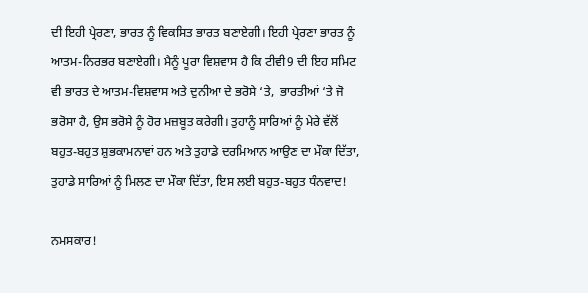ਦੀ ਇਹੀ ਪ੍ਰੇਰਣਾ, ਭਾਰਤ ਨੂੰ ਵਿਕਸਿਤ ਭਾਰਤ ਬਣਾਏਗੀ। ਇਹੀ ਪ੍ਰੇਰਣਾ ਭਾਰਤ ਨੂੰ ਆਤਮ-ਨਿਰਭਰ ਬਣਾਏਗੀ। ਮੈਨੂੰ ਪੂਰਾ ਵਿਸ਼ਵਾਸ ਹੈ ਕਿ ਟੀਵੀ9 ਦੀ ਇਹ ਸਮਿਟ ਵੀ ਭਾਰਤ ਦੇ ਆਤਮ-ਵਿਸ਼ਵਾਸ ਅਤੇ ਦੁਨੀਆ ਦੇ ਭਰੋਸੇ ‘ਤੇ,  ਭਾਰਤੀਆਂ ‘ਤੇ ਜੋ ਭਰੋਸਾ ਹੈ, ਉਸ ਭਰੋਸੇ ਨੂੰ ਹੋਰ ਮਜ਼ਬੂਤ ਕਰੇਗੀ। ਤੁਹਾਨੂੰ ਸਾਰਿਆਂ ਨੂੰ ਮੇਰੇ ਵੱਲੋਂ ਬਹੁਤ-ਬਹੁਤ ਸ਼ੁਭਕਾਮਨਾਵਾਂ ਹਨ ਅਤੇ ਤੁਹਾਡੇ ਦਰਮਿਆਨ ਆਉਣ ਦਾ ਮੌਕਾ ਦਿੱਤਾ, ਤੁਹਾਡੇ ਸਾਰਿਆਂ ਨੂੰ ਮਿਲਣ ਦਾ ਮੌਕਾ ਦਿੱਤਾ, ਇਸ ਲਈ ਬਹੁਤ-ਬਹੁਤ ਧੰਨਵਾਦ!

ਨਮਸਕਾਰ!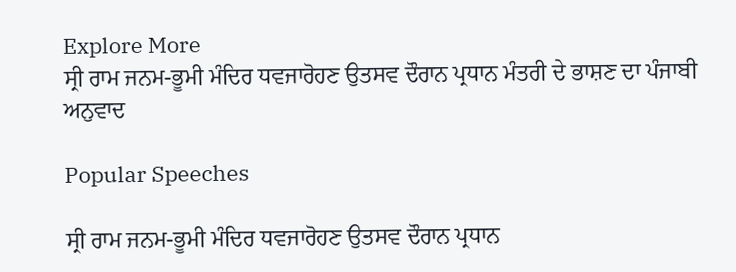Explore More
ਸ੍ਰੀ ਰਾਮ ਜਨਮ-ਭੂਮੀ ਮੰਦਿਰ ਧਵਜਾਰੋਹਣ ਉਤਸਵ ਦੌਰਾਨ ਪ੍ਰਧਾਨ ਮੰਤਰੀ ਦੇ ਭਾਸ਼ਣ ਦਾ ਪੰਜਾਬੀ ਅਨੁਵਾਦ

Popular Speeches

ਸ੍ਰੀ ਰਾਮ ਜਨਮ-ਭੂਮੀ ਮੰਦਿਰ ਧਵਜਾਰੋਹਣ ਉਤਸਵ ਦੌਰਾਨ ਪ੍ਰਧਾਨ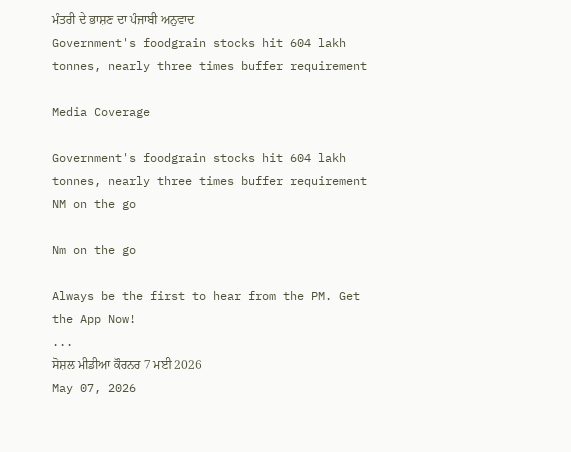ਮੰਤਰੀ ਦੇ ਭਾਸ਼ਣ ਦਾ ਪੰਜਾਬੀ ਅਨੁਵਾਦ
Government's foodgrain stocks hit 604 lakh tonnes, nearly three times buffer requirement

Media Coverage

Government's foodgrain stocks hit 604 lakh tonnes, nearly three times buffer requirement
NM on the go

Nm on the go

Always be the first to hear from the PM. Get the App Now!
...
ਸੋਸ਼ਲ ਮੀਡੀਆ ਕੌਰਨਰ 7 ਮਈ 2026
May 07, 2026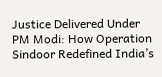Justice Delivered Under PM Modi: How Operation Sindoor Redefined India’s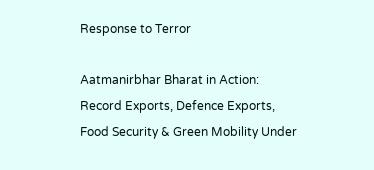Response to Terror

Aatmanirbhar Bharat in Action: Record Exports, Defence Exports, Food Security & Green Mobility Under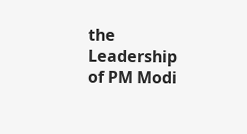the Leadership of PM Modi